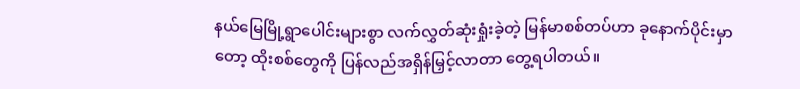နယ်မြေမြို့ရွာပေါင်းများစွာ လက်လွှတ်ဆုံးရှုံးခဲ့တဲ့ မြန်မာစစ်တပ်ဟာ ခုနောက်ပိုင်းမှာတော့ ထိုးစစ်တွေကို ပြန်လည်အရှိန်မြှင့်လာတာ တွေ့ရပါတယ်။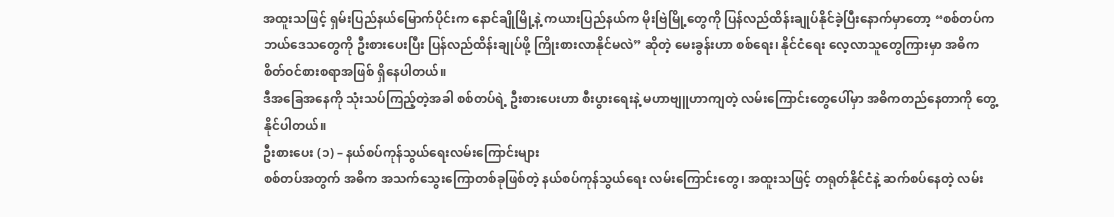အထူးသဖြင့် ရှမ်းပြည်နယ်မြောက်ပိုင်းက နောင်ချိုမြို့နဲ့ ကယားပြည်နယ်က မိုးဗြဲမြို့တွေကို ပြန်လည်ထိန်းချုပ်နိုင်ခဲ့ပြီးနောက်မှာတော့ “စစ်တပ်က ဘယ်ဒေသတွေကို ဦးစားပေးပြီး ပြန်လည်ထိန်းချုပ်ဖို့ ကြိုးစားလာနိုင်မလဲ” ဆိုတဲ့ မေးခွန်းဟာ စစ်ရေး၊ နိုင်ငံရေး လေ့လာသူတွေကြားမှာ အဓိက စိတ်ဝင်စားစရာအဖြစ် ရှိနေပါတယ်။
ဒီအခြေအနေကို သုံးသပ်ကြည့်တဲ့အခါ စစ်တပ်ရဲ့ ဦးစားပေးဟာ စီးပွားရေးနဲ့ မဟာဗျူဟာကျတဲ့ လမ်းကြောင်းတွေပေါ်မှာ အဓိကတည်နေတာကို တွေ့နိုင်ပါတယ်။
ဦးစားပေး (၁) – နယ်စပ်ကုန်သွယ်ရေးလမ်းကြောင်းများ
စစ်တပ်အတွက် အဓိက အသက်သွေးကြောတစ်ခုဖြစ်တဲ့ နယ်စပ်ကုန်သွယ်ရေး လမ်းကြောင်းတွေ၊ အထူးသဖြင့် တရုတ်နိုင်ငံနဲ့ ဆက်စပ်နေတဲ့ လမ်း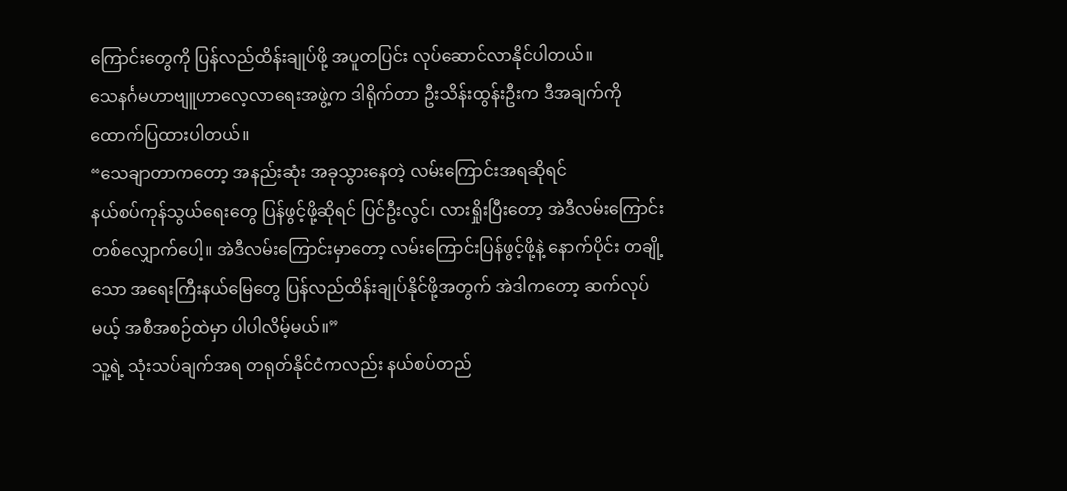ကြောင်းတွေကို ပြန်လည်ထိန်းချုပ်ဖို့ အပူတပြင်း လုပ်ဆောင်လာနိုင်ပါတယ်။
သေနင်္ဂမဟာဗျူဟာလေ့လာရေးအဖွဲ့က ဒါရိုက်တာ ဦးသိန်းထွန်းဦးက ဒီအချက်ကို ထောက်ပြထားပါတယ်။
“သေချာတာကတော့ အနည်းဆုံး အခုသွားနေတဲ့ လမ်းကြောင်းအရဆိုရင်
နယ်စပ်ကုန်သွယ်ရေးတွေ ပြန်ဖွင့်ဖို့ဆိုရင် ပြင်ဦးလွင်၊ လားရှိုးပြီးတော့ အဲဒီလမ်းကြောင်းတစ်လျှောက်ပေါ့။ အဲဒီလမ်းကြောင်းမှာတော့ လမ်းကြောင်းပြန်ဖွင့်ဖို့နဲ့ နောက်ပိုင်း တချို့သော အရေးကြီးနယ်မြေတွေ ပြန်လည်ထိန်းချုပ်နိုင်ဖို့အတွက် အဲဒါကတော့ ဆက်လုပ်မယ့် အစီအစဉ်ထဲမှာ ပါပါလိမ့်မယ်။”
သူ့ရဲ့ သုံးသပ်ချက်အရ တရုတ်နိုင်ငံကလည်း နယ်စပ်တည်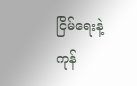ငြိမ်ရေးနဲ့ ကုန်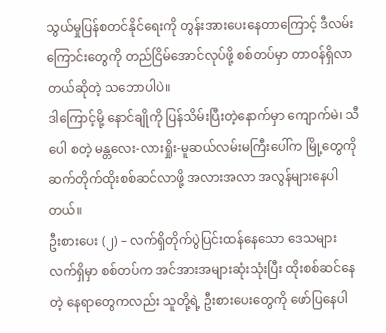သွယ်မှုပြန်စတင်နိုင်ရေးကို တွန်းအားပေးနေတာကြောင့် ဒီလမ်းကြောင်းတွေကို တည်ငြိမ်အောင်လုပ်ဖို့ စစ်တပ်မှာ တာဝန်ရှိလာတယ်ဆိုတဲ့ သဘောပါပဲ။
ဒါကြောင့်မို့ နောင်ချိုကို ပြန်သိမ်းပြီးတဲ့နောက်မှာ ကျောက်မဲ၊ သီပေါ စတဲ့ မန္တလေး-လားရှိုး-မူဆယ်လမ်းမကြီးပေါ်က မြို့တွေကို ဆက်တိုက်ထိုးစစ်ဆင်လာဖို့ အလားအလာ အလွန်များနေပါတယ်။
ဦးစားပေး (၂) – လက်ရှိတိုက်ပွဲပြင်းထန်နေသော ဒေသများ
လက်ရှိမှာ စစ်တပ်က အင်အားအများဆုံးသုံးပြီး ထိုးစစ်ဆင်နေတဲ့ နေရာတွေကလည်း သူတို့ရဲ့ ဦးစားပေးတွေကို ဖော်ပြနေပါ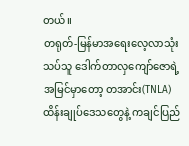တယ်။
တရုတ်-မြန်မာအရေးလေ့လာသုံးသပ်သူ ဒေါက်တာလှကျော်ဇောရဲ့အမြင်မှာတော့ တအာင်း(TNLA) ထိန်းချုပ်ဒေသတွေနဲ့ ကချင်ပြည်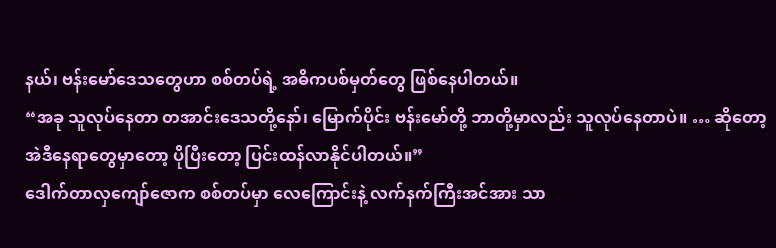နယ်၊ ဗန်းမော်ဒေသတွေဟာ စစ်တပ်ရဲ့ အဓိကပစ်မှတ်တွေ ဖြစ်နေပါတယ်။
“အခု သူလုပ်နေတာ တအာင်းဒေသတို့နော်၊ မြောက်ပိုင်း ဗန်းမော်တို့ ဘာတို့မှာလည်း သူလုပ်နေတာပဲ။ … ဆိုတော့ အဲဒီနေရာတွေမှာတော့ ပိုပြီးတော့ ပြင်းထန်လာနိုင်ပါတယ်။”
ဒေါက်တာလှကျော်ဇောက စစ်တပ်မှာ လေကြောင်းနဲ့ လက်နက်ကြီးအင်အား သာ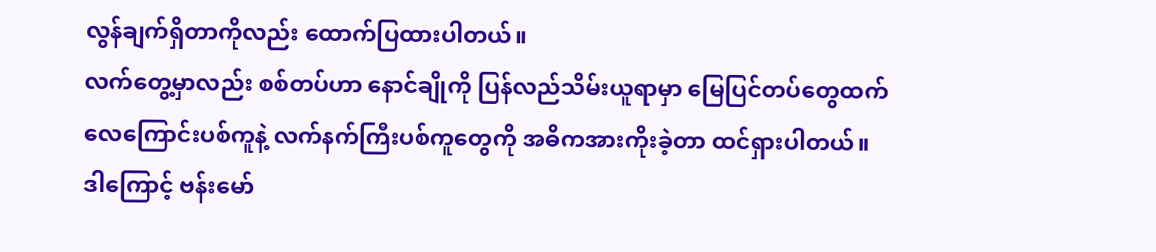လွန်ချက်ရှိတာကိုလည်း ထောက်ပြထားပါတယ်။
လက်တွေ့မှာလည်း စစ်တပ်ဟာ နောင်ချိုကို ပြန်လည်သိမ်းယူရာမှာ မြေပြင်တပ်တွေထက် လေကြောင်းပစ်ကူနဲ့ လက်နက်ကြီးပစ်ကူတွေကို အဓိကအားကိုးခဲ့တာ ထင်ရှားပါတယ်။
ဒါကြောင့် ဗန်းမော်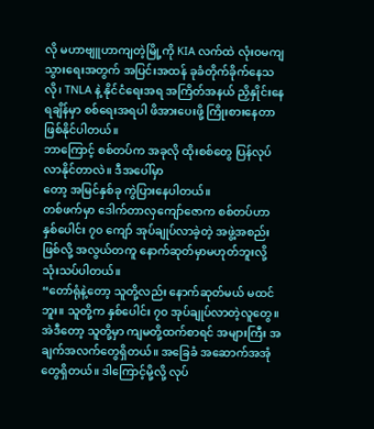လို မဟာဗျူဟာကျတဲ့မြို့ကို KIA လက်ထဲ လုံးဝမကျသွားရေးအတွက် အပြင်းအထန် ခုခံတိုက်ခိုက်နေသလို၊ TNLA နဲ့ နိုင်ငံရေးအရ အကြိတ်အနယ် ညှိနှိုင်းနေရချိန်မှာ စစ်ရေးအရပါ ဖိအားပေးဖို့ ကြိုးစားနေတာ ဖြစ်နိုင်ပါတယ်။
ဘာကြောင့် စစ်တပ်က အခုလို ထိုးစစ်တွေ ပြန်လုပ်လာနိုင်တာလဲ။ ဒီအပေါ်မှာ
တော့ အမြင်နှစ်ခု ကွဲပြားနေပါတယ်။
တစ်ဖက်မှာ ဒေါက်တာလှကျော်ဇောက စစ်တပ်ဟာ နှစ်ပေါင်း ၇၀ ကျော် အုပ်ချုပ်လာခဲ့တဲ့ အဖွဲ့အစည်းဖြစ်လို့ အလွယ်တကူ နောက်ဆုတ်မှာမဟုတ်ဘူးလို့ သုံးသပ်ပါတယ်။
“တော်ရုံနဲ့တော့ သူတို့လည်း နောက်ဆုတ်မယ် မထင်ဘူး။ သူတို့က နှစ်ပေါင်း ၇၀ အုပ်ချုပ်လာတဲ့လူတွေ။ အဲဒီတော့ သူတို့မှာ ကျမတို့ထက်စာရင် အများကြီး အချက်အလက်တွေရှိတယ်။ အခြေခံ အဆောက်အအုံတွေရှိတယ်။ ဒါကြောင့်မို့လို့ လုပ်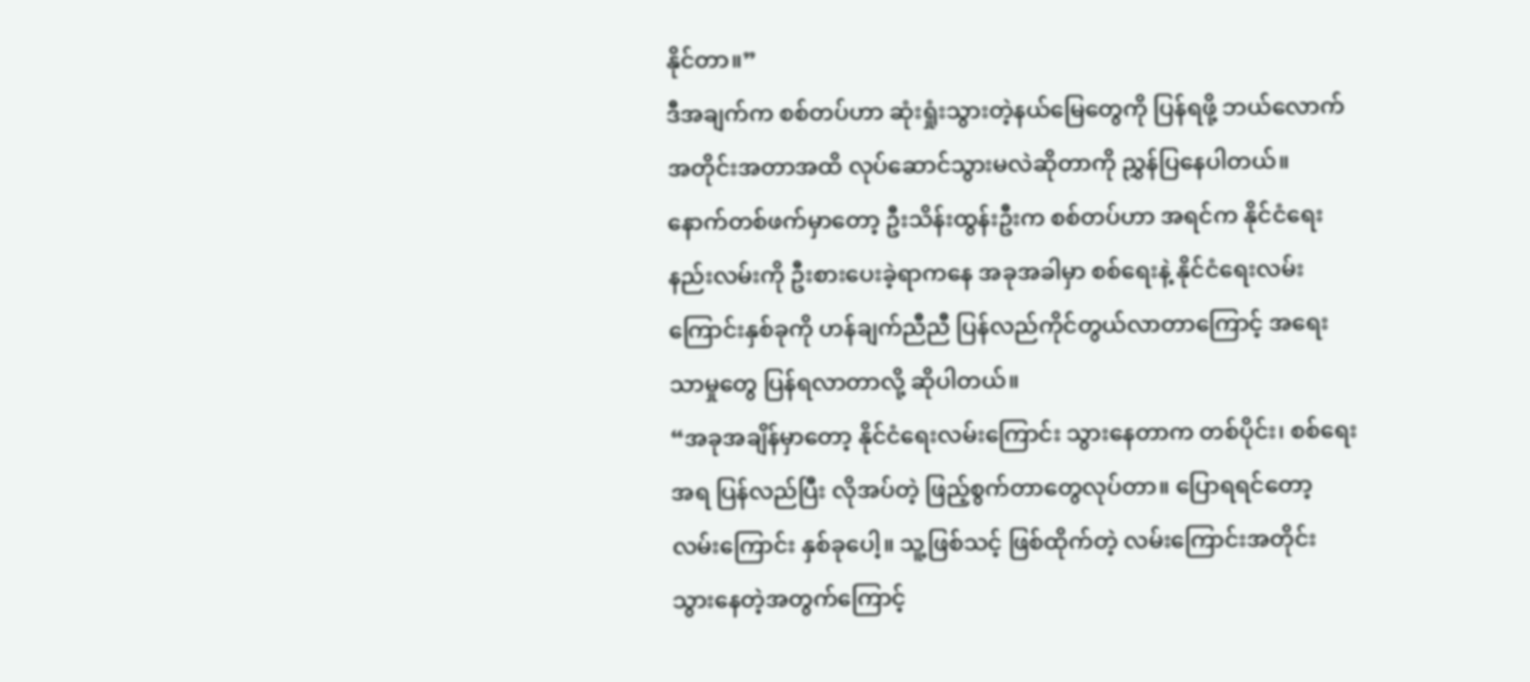နိုင်တာ။”
ဒီအချက်က စစ်တပ်ဟာ ဆုံးရှုံးသွားတဲ့နယ်မြေတွေကို ပြန်ရဖို့ ဘယ်လောက်အတိုင်းအတာအထိ လုပ်ဆောင်သွားမလဲဆိုတာကို ညွှန်ပြနေပါတယ်။
နောက်တစ်ဖက်မှာတော့ ဦးသိန်းထွန်းဦးက စစ်တပ်ဟာ အရင်က နိုင်ငံရေးနည်းလမ်းကို ဦးစားပေးခဲ့ရာကနေ အခုအခါမှာ စစ်ရေးနဲ့ နိုင်ငံရေးလမ်းကြောင်းနှစ်ခုကို ဟန်ချက်ညီညီ ပြန်လည်ကိုင်တွယ်လာတာကြောင့် အရေးသာမှုတွေ ပြန်ရလာတာလို့ ဆိုပါတယ်။
“အခုအချိန်မှာတော့ နိုင်ငံရေးလမ်းကြောင်း သွားနေတာက တစ်ပိုင်း၊ စစ်ရေးအရ ပြန်လည်ပြီး လိုအပ်တဲ့ ဖြည့်စွက်တာတွေလုပ်တာ။ ပြောရရင်တော့ လမ်းကြောင်း နှစ်ခုပေါ့။ သူ့ဖြစ်သင့် ဖြစ်ထိုက်တဲ့ လမ်းကြောင်းအတိုင်း သွားနေတဲ့အတွက်ကြောင့်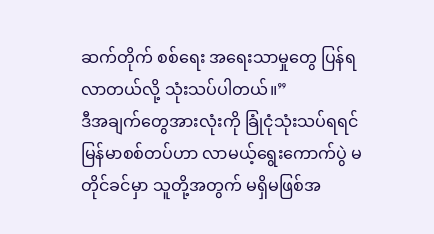ဆက်တိုက် စစ်ရေး အရေးသာမှုတွေ ပြန်ရလာတယ်လို့ သုံးသပ်ပါတယ်။”
ဒီအချက်တွေအားလုံးကို ခြုံငုံသုံးသပ်ရရင် မြန်မာစစ်တပ်ဟာ လာမယ့်ရွေးကောက်ပွဲ မတိုင်ခင်မှာ သူတို့အတွက် မရှိမဖြစ်အ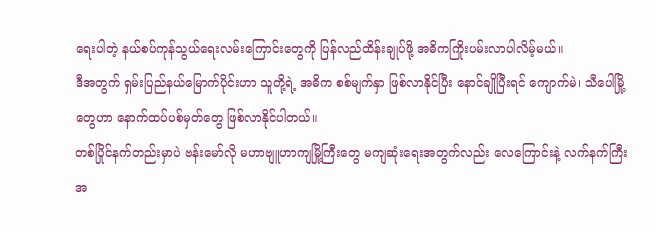ရေးပါတဲ့ နယ်စပ်ကုန်သွယ်ရေးလမ်းကြောင်းတွေကို ပြန်လည်ထိန်းချုပ်ဖို့ အဓိကကြိုးပမ်းလာပါလိမ့်မယ်။
ဒီအတွက် ရှမ်းပြည်နယ်မြောက်ပိုင်းဟာ သူတို့ရဲ့ အဓိက စစ်မျက်နှာ ဖြစ်လာနိုင်ပြီး နောင်ချိုပြီးရင် ကျောက်မဲ၊ သီပေါမြို့တွေဟာ နောက်ထပ်ပစ်မှတ်တွေ ဖြစ်လာနိုင်ပါတယ်။
တစ်ပြိုင်နက်တည်းမှာပဲ ဗန်းမော်လို မဟာဗျူဟာကျမြို့ကြီးတွေ မကျဆုံးရေးအတွက်လည်း လေကြောင်းနဲ့ လက်နက်ကြီးအ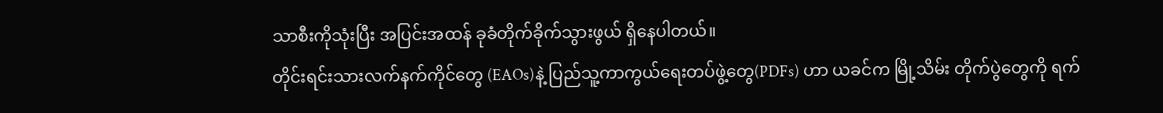သာစီးကိုသုံးပြီး အပြင်းအထန် ခုခံတိုက်ခိုက်သွားဖွယ် ရှိနေပါတယ်။
တိုင်းရင်းသားလက်နက်ကိုင်တွေ (EAOs)နဲ့ ပြည်သူ့ကာကွယ်ရေးတပ်ဖွဲ့တွေ(PDFs) ဟာ ယခင်က မြို့သိမ်း တိုက်ပွဲတွေကို ရက်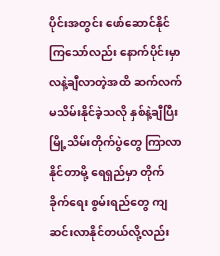ပိုင်းအတွင်း ဖော်ဆောင်နိုင်ကြသော်လည်း နောက်ပိုင်းမှာ လနဲ့ချီလာတဲ့အထိ ဆက်လက်မသိမ်းနိုင်ခဲ့သလို နှစ်နဲ့ချီပြီး မြို့သိမ်းတိုက်ပွဲတွေ ကြာလာနိုင်တာမို့ ရေရှည်မှာ တိုက်ခိုက်ရေး စွမ်းရည်တွေ ကျဆင်းလာနိုင်တယ်လို့လည်း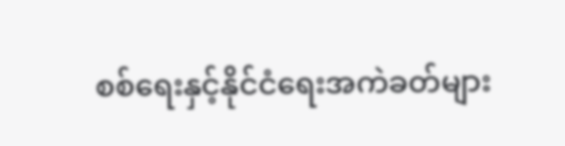စစ်ရေးနှင့်နိုင်ငံရေးအကဲခတ်များ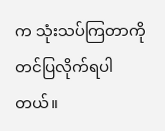က သုံးသပ်ကြတာကို တင်ပြလိုက်ရပါတယ်။